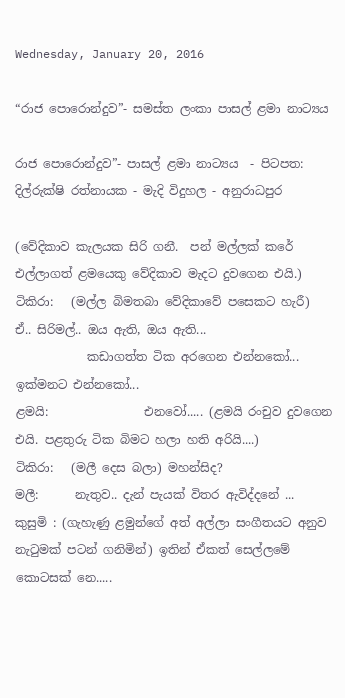Wednesday, January 20, 2016

“රාජ පොරොන්දුව”- සමස්ත ලංකා පාසල් ළමා නාට්‍යය

රාජ පොරොන්දුව”- පාසල් ළමා නාට්‍යය  - පිටපත: දිල්රුක්ෂි රත්නායක - මැදි විදුහල - අනුරාධපුර

(වේදිකාව කැලයක සිරි ගනී.  පන් මල්ලක් කරේ එල්ලාගත් ළමයෙකු වේදිකාව මැදට දුවගෙන එයි.)
ටිකිරා:   (මල්ල බිමතබා වේදිකාවේ පසෙකට හැරී)   ඒ.. සිරිමල්.. ඔය ඇති, ඔය ඇති...
            කඩාගත්ත ටික අරගෙන එන්නකෝ... ඉක්මනට එන්නකෝ...
ළමයි:                එනවෝ..... (ළමයි රංචුව දුවගෙන එයි. පළතුරු ටික බිමට හලා හති අරියි....)
ටිකිරා:   (මලී දෙස බලා) මහන්සිද?
මලී:      නැතුව.. දැන් පැයක් විතර ඇවිද්දනේ ...
කුසුමි : (ගැහැණු ළමුන්ගේ අත් අල්ලා සංගීතයට අනුව නැටුමක් පටන් ගනිමින්) ඉතින් ඒකත් සෙල්ලමේ කොටසක් නෙ.....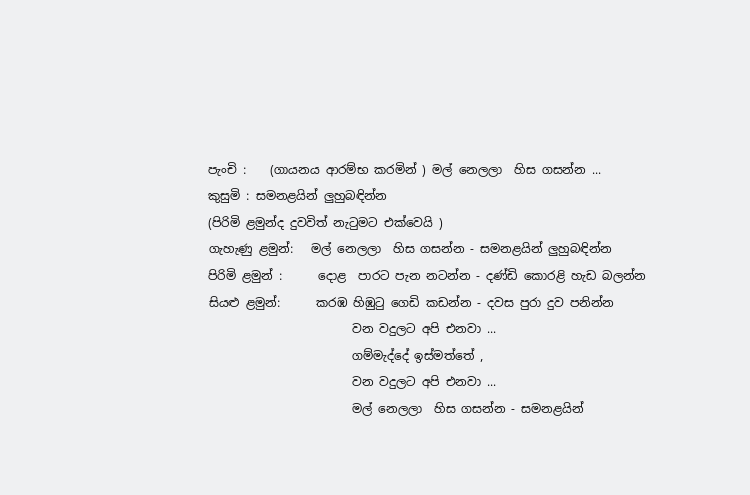පැංචි :    (ගායනය ආරම්භ කරමින් ) මල් නෙලලා  හිස ගසන්න ...
කුසුමි : සමනළයින් ලුහුබඳින්න
(පිරිමි ළමුන්ද දුවවිත් නැටුමට එක්වෙයි )
ගැහැණු ළමුන්:   මල් නෙලලා  හිස ගසන්න - සමනළයින් ලුහුබඳින්න
පිරිමි ළමුන් :      දොළ  පාරට පැන නටන්න - දණ්ඩි කොරළි හැඩ බලන්න
සියළු ළමුන්:      කරඹ හිඹුටු ගෙඩි කඩන්න - දවස පුරා දුව පනින්න
                        වන වදුලට අපි එනවා ...
                        ගම්මැද්දේ ඉස්මත්තේ ,
                        වන වදුලට අපි එනවා ...
                        මල් නෙලලා  හිස ගසන්න - සමනළයින්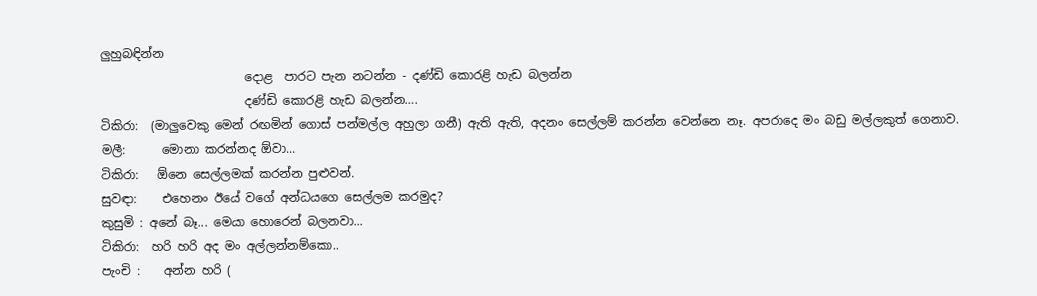ලුහුබඳින්න
                        දොළ  පාරට පැන නටන්න - දණ්ඩි කොරළි හැඩ බලන්න
                        දණ්ඩි කොරළි හැඩ බලන්න….
ටිකිරා:  (මාලුවෙකු මෙන් රඟමින් ගොස් පන්මල්ල අහුලා ගනී) ඇති ඇති, අදනං සෙල්ලම් කරන්න වෙන්නෙ නෑ. අපරාදෙ මං බඩු මල්ලකුත් ගෙනාව.
මලී:      මොනා කරන්නද ඕවා...
ටිකිරා:   ඕනෙ සෙල්ලමක් කරන්න පුළුවන්.
සුවඳා:    එහෙනං ඊයේ වගේ අන්ධයගෙ සෙල්ලම කරමුද?
කුසුමි : අනේ බෑ... මෙයා හොරෙන් බලනවා...
ටිකිරා:  හරි හරි අද මං අල්ලන්නම්කො..
පැංචි :    අන්න හරි (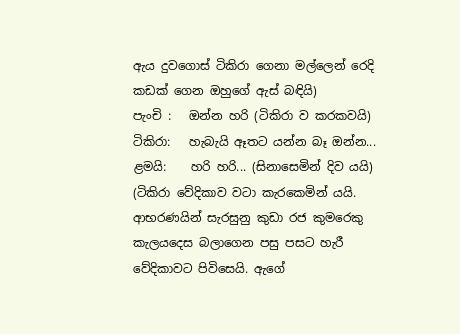ඇය දුවගොස් ටිකිරා ගෙනා මල්ලෙන් රෙදි කඩක් ගෙන ඔහුගේ ඇස් බඳියි)
පැංචි :   ඔන්න හරි (ටිකිරා ව කරකවයි)
ටිකිරා:   හැබැයි ඈතට යන්න බෑ ඔන්න...
ළමයි:    හරි හරි... (සිනාසෙමින් දිව යයි)
(ටිකිරා වේදිකාව වටා කැරකෙමින් යයි.  ආභරණයින් සැරසුනු කුඩා රජ කුමරෙකු කැලයදෙස බලාගෙන පසු පසට හැරී වේදිකාවට පිවිසෙයි. ඇගේ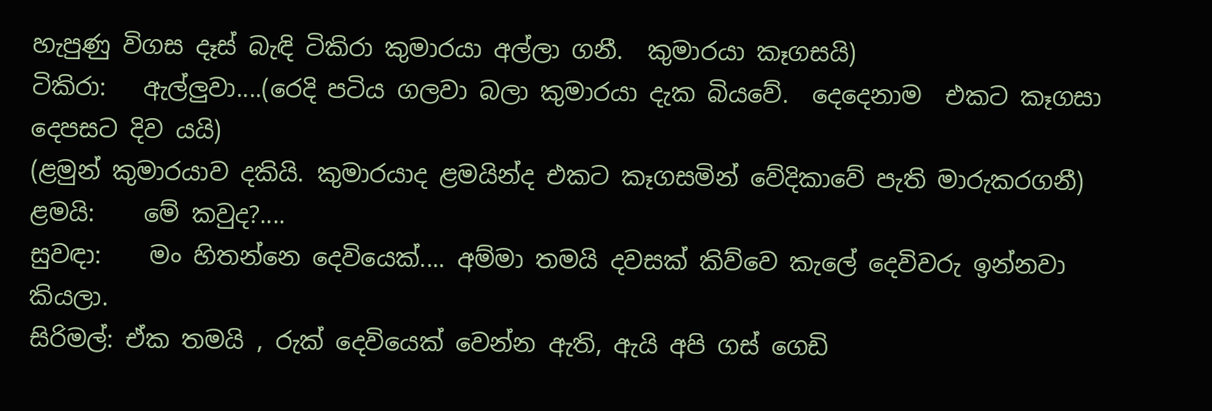හැපුණු විගස දෑස් බැඳි ටිකිරා කුමාරයා අල්ලා ගනී.  කුමාරයා කෑගසයි)
ටිකිරා:   ඇල්ලුවා....(රෙදි පටිය ගලවා බලා කුමාරයා දැක බියවේ.  දෙදෙනාම  එකට කෑගසා දෙපසට දිව යයි)
(ළමුන් කුමාරයාව දකියි. කුමාරයාද ළමයින්ද එකට කෑගසමින් වේදිකාවේ පැති මාරුකරගනී)
ළමයි:    මේ කවුද?....
සුවඳා:    මං හිතන්නෙ දෙවියෙක්.... අම්මා තමයි දවසක් කිව්වෙ කැලේ දෙවිවරු ඉන්නවා කියලා.
සිරිමල්: ඒක තමයි , රුක් දෙවියෙක් වෙන්න ඇති, ඇයි අපි ගස් ගෙඩි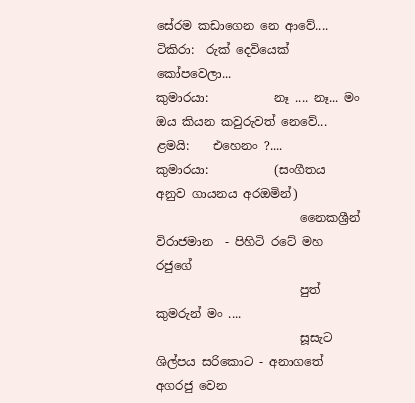සේරම කඩාගෙන නෙ ආවේ....
ටිකිරා:  රුක් දෙවියෙක් කෝපවෙලා...
කුමාරයා:           නෑ .... නෑ... මං ඔය කියන කවුරුවත් නෙවේ...
ළමයි:    එහෙනං ?....
කුමාරයා:           (සංගීතය අනුව ගායනය අරඔමින්)
                        නෛකශ්‍රීන් විරාජමාන  - පිහිටි රටේ මහ රජුගේ
                        පුත් කුමරුන් මං ....
                        සූසැට ශිල්පය සරිකොට - අනාගතේ අගරජු වෙන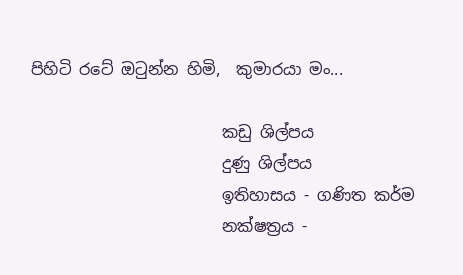පිහිටි රටේ ඔටුන්න හිමි,  කුමාරයා මං...

                        කඩු ශිල්පය
                        දුණු ශිල්පය
                        ඉතිහාසය - ගණිත කර්ම
                        නක්ෂත්‍රය -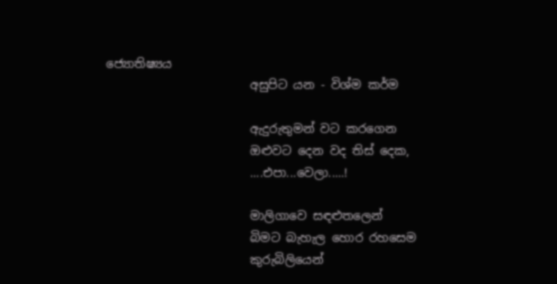ජ්‍යොතිෂ්‍යය
                        අසුපිට යන - විශ්ම කර්ම

                        ඇදුරුතුමන් වට කරගෙන
                        ඔළුවට දෙන වද තිස් දෙක,
                        ....එපා...වෙලා.....!

                        මාලිගාවෙ සඳළුතලෙන්
                        බිමට බැහැල හොර රහසෙම
                        කුරුබිලියෙන්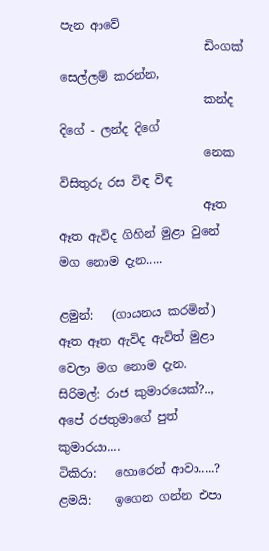පැන ආවේ
                        ඩිංගක් සෙල්ලම් කරන්න,
                        කන්ද දිගේ - ලන්ද දිගේ
                        නෙක විසිතුරු රස විඳ විඳ
                        ඈත ඈත ඇවිද ගිහින් මුළා වුනේ මග නොම දැන.....

ළමුන්:   (ගායනය කරමින්) ඈත ඈත ඇවිද ඇවිත් මුළා වෙලා මග නොම දැන.
සිරිමල්: රාජ කුමාරයෙක්?.., අපේ රජතුමාගේ පුත් කුමාරයා....
ටිකිරා:   හොරෙන් ආවා.....?
ළමයි:    ඉගෙන ගන්න එපා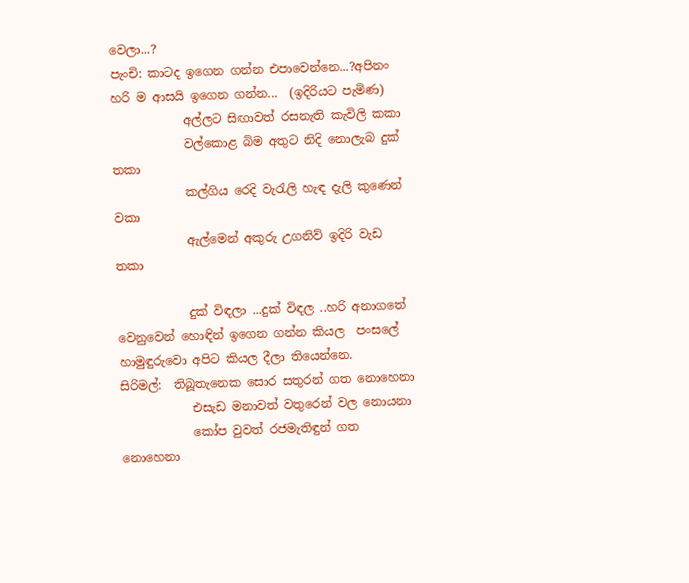වෙලා...?
පැංචි: කාටද ඉගෙන ගන්න එපාවෙන්නෙ...?අපිනං හරි ම ආසයි ඉගෙන ගන්න...  (ඉදිරියට පැමිණ)
            අල්ලට සිඟාවත් රසනැති කැවිලි කකා
            වල්කොළ බිම අතුට නිදි නොලැබ දුක් තකා
            කල්ගිය රෙදි වැරැලි හැඳ දැලි කුණෙන් වකා
            ඇල්මෙන් අකුරු උගනිව් ඉදිරි වැඩ තකා

            දුක් විඳලා ...දුක් විඳල ..හරි අනාගතේ වෙනුවෙන් හොඳින් ඉගෙන ගන්න කියල  පංසලේ හාමුඳුරුවො අපිට කියල දීලා තියෙන්නෙ.
සිරිමල්:  තිබූතැනෙක සොර සතුරන් ගත නොහෙනා
            එසැඩ මනාවත් වතුරෙන් වල නොයනා
            කෝප වුවත් රජමැතිඳුන් ගත නොහෙනා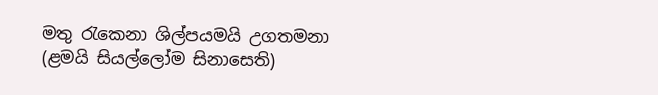මතු රැකෙනා ශිල්පයමයි උගතමනා
(ළමයි සියල්ලෝම සිනාසෙති)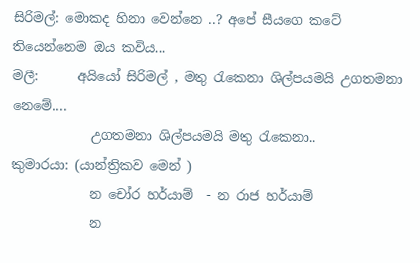සිරිමල්: මොකද හිනා වෙන්නෙ ..? අපේ සීයගෙ කටේ තියෙන්නෙම ඔය කවිය...
මලී:      අයියෝ සිරිමල් , මතු රැකෙනා ශිල්පයමයි උගතමනා නෙමේ....
            උගතමනා ශිල්පයමයි මතු රැකෙනා..
කුමාරයා: (යාන්ත්‍රිකව මෙන් )
            න චෝර හර්යාම්  - න රාජ හර්යාම්
            න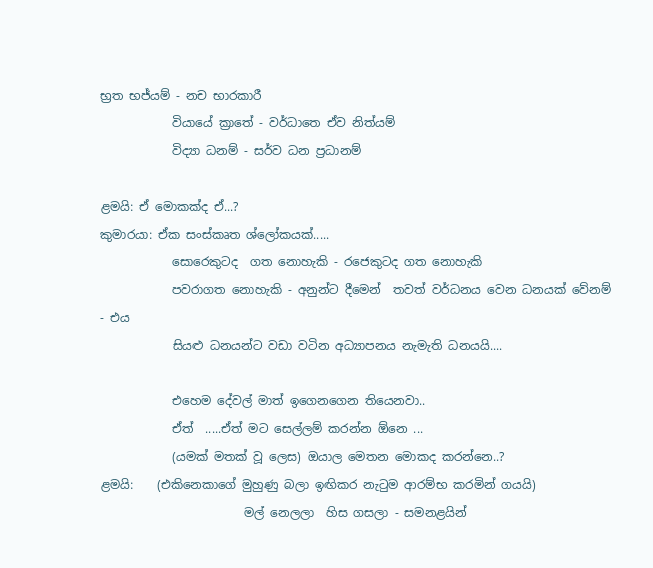භ්‍රත භජ්යම් - නච භාරකාරී
            වියායේ ක්‍රාතේ - වර්ධාතෙ ඒව නිත්යම්
            විද්‍යා ධනම් - සර්ව ධන ප්‍රධානම්

ළමයි: ඒ මොකක්ද ඒ...?
කුමාරයා: ඒක සංස්කෘත ශ්ලෝකයක්.....
            සොරෙකුටද  ගත නොහැකි - රජෙකුටද ගත නොහැකි
            පවරාගත නොහැකි - අනුන්ට දීමෙන්  තවත් වර්ධනය වෙන ධනයක් වේනම් - එය
            සියළු ධනයන්ට වඩා වටින අධ්‍යාපනය නැමැති ධනයයි....

            එහෙම දේවල් මාත් ඉගෙනගෙන තියෙනවා..
            ඒත්  .....ඒත් මට සෙල්ලම් කරන්න ඕනෙ ...
            (යමක් මතක් වූ ලෙස) ඔයාල මෙතන මොකද කරන්නෙ..?
ළමයි:    (එකිනෙකාගේ මුහුණු බලා ඉඟිකර නැටුම ආරම්භ කරමින් ගයයි)
                        මල් නෙලලා  හිස ගසලා - සමනළයින්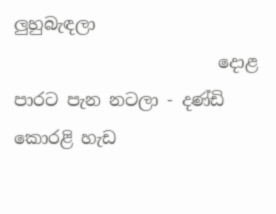ලුහුබැඳලා
                        දොළ  පාරට පැන නටලා - දණ්ඩි කොරළි හැඩ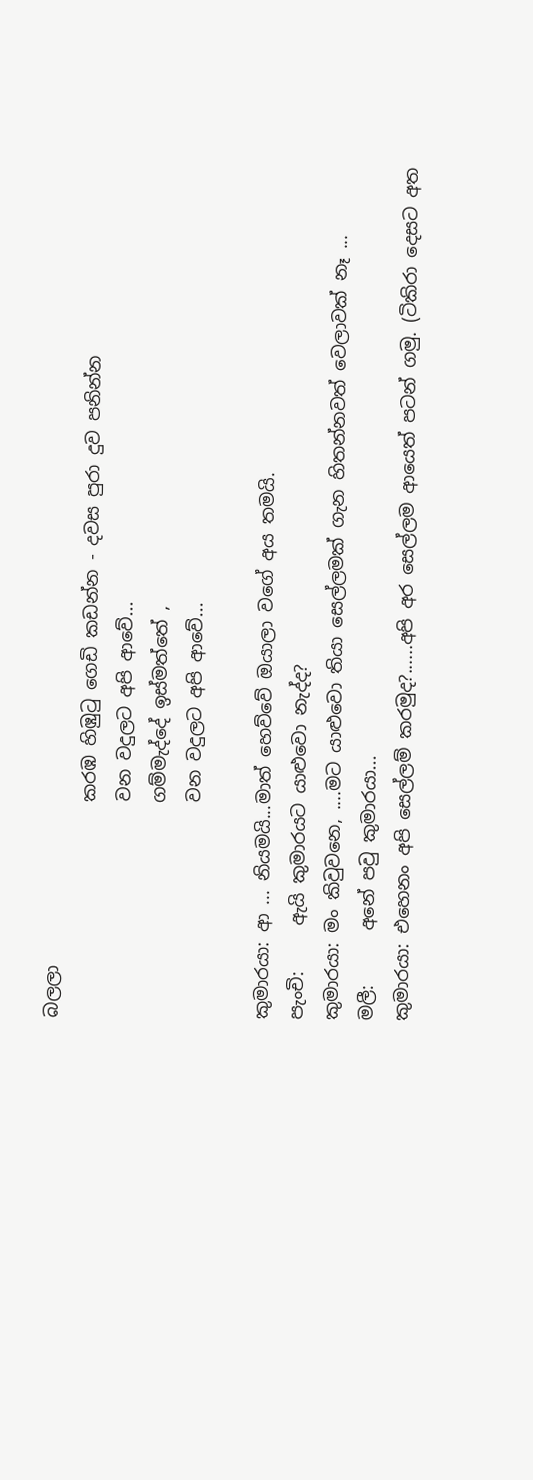බලලා
                        කරඹ හිඹුටු ගෙඩි කඩන්න - දවස පුරා දුව පනින්න
                        වන වදුලට අපි ආවේ...
                        ගම්මැද්දේ ඉස්මත්තේ ,
                        වන වදුලට අපි ආවේ...

කුමාරයා: ආ ... නියමයි...මාත් හෙව්වේ ඔයාලා වගේ අය තමයි.
පැංචි:     ඇයි කුමාරයට යාළුවො නැද්ද?
කුමාරයා: මං කිවුවනෙ, ....මට යාළුවො තියා සෙල්ලමක් ගැන හිතන්නවත් වෙලාවක් නෑ ...
මලී:      අනේ පවු කුමාරයා...
කුමාරයා: එහෙනං අපි සෙල්ලම් කරමුද?......අපි අර සෙල්ලම ආයෙත් පටන් ගමු. (ටිකිරා දෙසට අත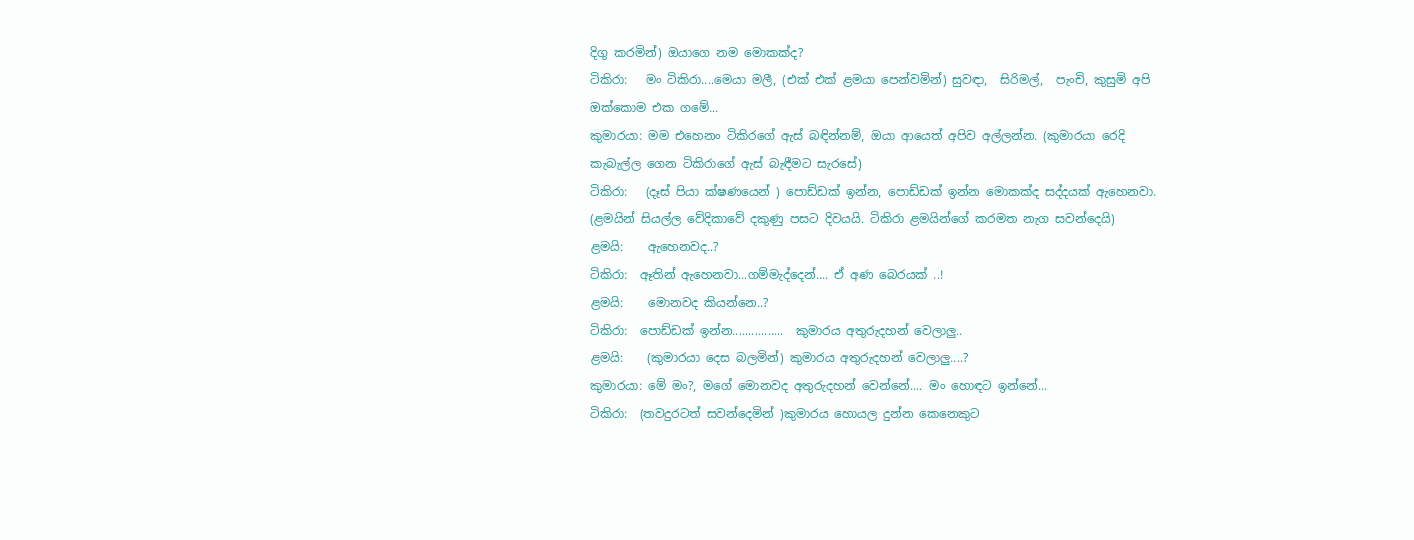දිගු කරමින්) ඔයාගෙ නම මොකක්ද?
ටිකිරා:   මං ටිකිරා....මෙයා මලී, (එක් එක් ළමයා පෙන්වමින්) සුවඳා,  සිරිමල්,  පැංචි, කුසුමි අපි ඔක්කොම එක ගමේ...
කුමාරයා: මම එහෙනං ටිකිරගේ ඇස් බඳින්නම්, ඔයා ආයෙත් අපිව අල්ලන්න. (කුමාරයා රෙදි කැබැල්ල ගෙන ටිකිරාගේ ඇස් බැඳීමට සැරසේ)
ටිකිරා:   (දෑස් පියා ක්ෂණයෙන් ) පොඩ්ඩක් ඉන්න, පොඩ්ඩක් ඉන්න මොකක්ද සද්දයක් ඇහෙනවා.
(ළමයින් සියල්ල වේදිකාවේ දකුණු පසට දිවයයි. ටිකිරා ළමයින්ගේ කරමත නැග සවන්දෙයි)
ළමයි:    ඇහෙනවද..?
ටිකිරා:  ඈතින් ඇහෙනවා...ගම්මැද්දෙන්.... ඒ අණ බෙරයක් ..!
ළමයි:    මොනවද කියන්නෙ..?
ටිකිරා:  පොඩ්ඩක් ඉන්න................  කුමාරය අතුරුදහන් වෙලාලු..
ළමයි:    (කුමාරයා දෙස බලමින්) කුමාරය අතුරුදහන් වෙලාලු....?
කුමාරයා: මේ මං?, මගේ මොනවද අතුරුදහන් වෙන්නේ.... මං හොඳට ඉන්නේ...
ටිකිරා:  (තවදුරටත් සවන්දෙමින් )කුමාරය හොයල දුන්න කෙනෙකුට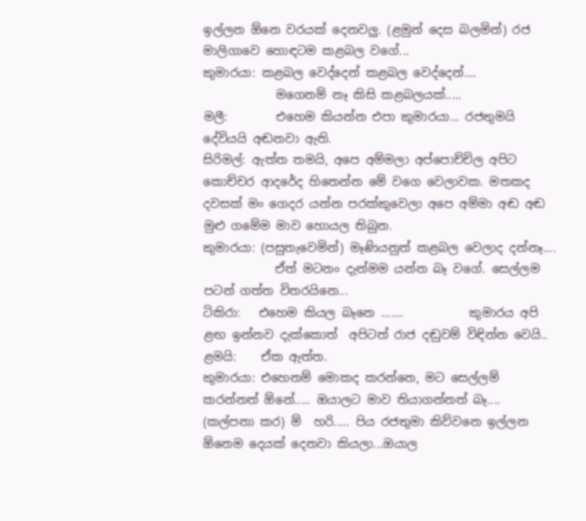ඉල්ලන ඕනෙ වරයක් දෙනවලු. (ළමුන් දෙස බලමින්) රජ මාලිගාවෙ හොඳටම කළබල වගේ...
කුමාරයා: කළබල වෙද්දෙන් කළබල වෙද්දෙන්....
            මගෙනම් නෑ කිසි කළබලයක්.....
මලී:        එහෙම කියන්න එපා කුමාරයා... රජතුමයි දේවියයි අඬනවා ඇති.
සිරිමල්: ඇත්ත තමයි, අපෙ අම්මලා අප්පොච්චිල අපිට කොච්චර ආදරේද හිතෙන්න මේ වගෙ වෙලාවක. මතකද දවසක් මං ගෙදර යන්න පරක්කුවෙලා අපෙ අම්මා අඬ අඬ මුළු ගමේම මාව හොයල තිබුන.
කුමාරයා: (පසුතැවෙමින්) මෑණියනුත් කළබල වෙලාද දන්නෑ....
            ඒත් මටනං දැන්මම යන්න බෑ වගේ. සෙල්ලම පටන් ගත්ත විතරයිනෙ...
ටිකිරා:   එහෙම කියල බෑනෙ .......           කුමාරය අපි ළඟ ඉන්නව දැක්කොත්  අපිටත් රාජ දඬුවම් විඳින්න වෙයි..
ළමයි:    ඒක ඇත්ත.
කුමාරයා: එහෙනම් මොකද කරන්නෙ, මට සෙල්ලම් කරන්නත් ඕනේ..... ඔයාලට මාව තියාගන්නත් බෑ.... (කල්පනා කර) ම්  හරි..... පිය රජතුමා කිව්වනෙ ඉල්ලන ඕනෙම දෙයක් දෙනවා කියලා...ඔයාල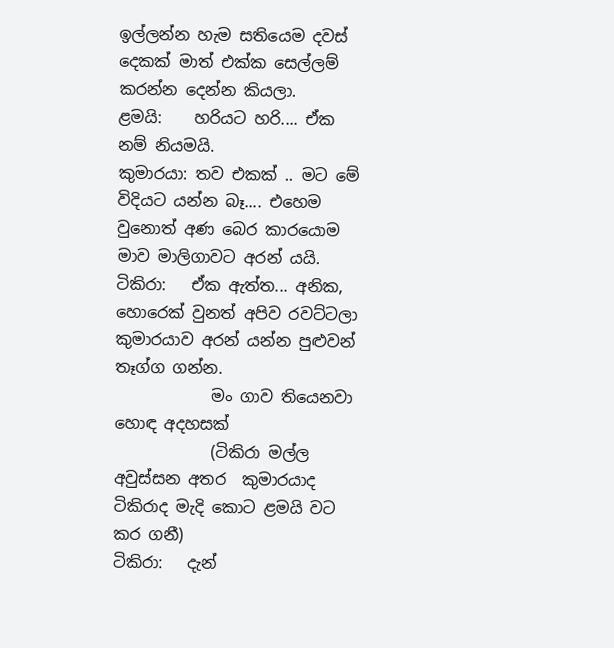ඉල්ලන්න හැම සතියෙම දවස් දෙකක් මාත් එක්ක සෙල්ලම් කරන්න දෙන්න කියලා.
ළමයි:    හරියට හරි.... ඒක නම් නියමයි.
කුමාරයා: තව එකක් .. මට මේ විදියට යන්න බෑ.... එහෙම වුනොත් අණ බෙර කාරයොම මාව මාලිගාවට අරන් යයි.
ටිකිරා:   ඒක ඇත්ත... අනික, හොරෙක් වුනත් අපිව රවට්ටලා කුමාරයාව අරන් යන්න පුළුවන් තෑග්ග ගන්න.
            මං ගාව තියෙනවා හොඳ අදහසක්
            (ටිකිරා මල්ල අවුස්සන අතර  කුමාරයාද ටිකිරාද මැදි කොට ළමයි වට කර ගනී)
ටිකිරා:   දැන්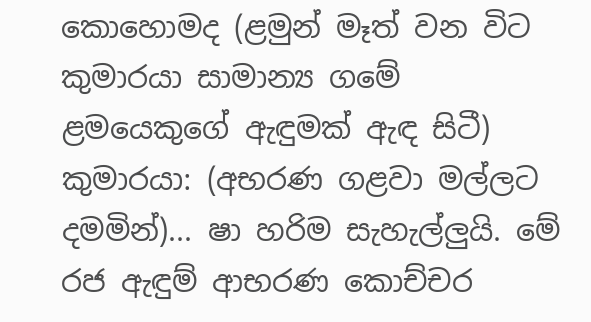කොහොමද (ළමුන් මෑත් වන විට කුමාරයා සාමාන්‍ය ගමේ ළමයෙකුගේ ඇඳුමක් ඇඳ සිටී)
කුමාරයා: (අභරණ ගළවා මල්ලට දමමින්)... ෂා හරිම සැහැල්ලුයි. මේ රජ ඇඳුම් ආභරණ කොච්චර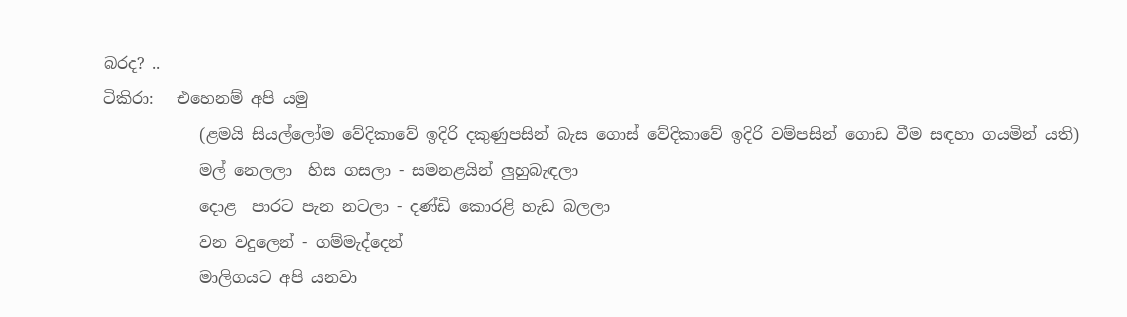බරද? ..
ටිකිරා:   එහෙනම් අපි යමු
            (ළමයි සියල්ලෝම වේදිකාවේ ඉදිරි දකුණුපසින් බැස ගොස් වේදිකාවේ ඉදිරි වම්පසින් ගොඩ වීම සඳහා ගයමින් යති)
            මල් නෙලලා  හිස ගසලා - සමනළයින් ලුහුබැඳලා
            දොළ  පාරට පැන නටලා - දණ්ඩි කොරළි හැඩ බලලා
            වන වදුලෙන් - ගම්මැද්දෙන්
            මාලිගයට අපි යනවා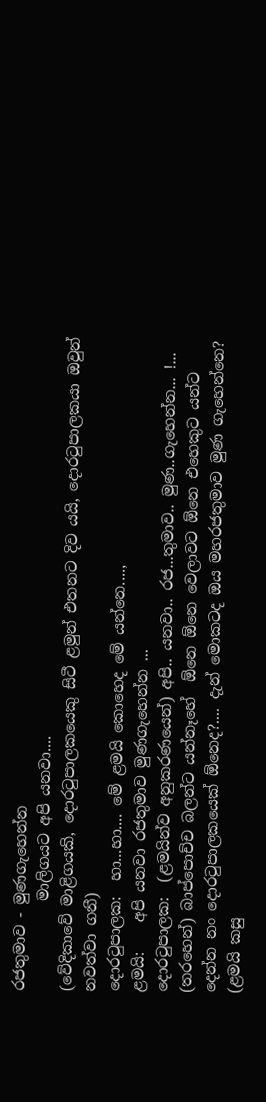රජතුමාව - මුණගැහෙන්න
            මාලිගයට අපි යනවා....
(වේදිකාවේ මාළිගයකි, දොරටුපාලකයෙකු සිටී ළමුන් එතනට දිව යයි, දොරටුපාලකයා ඔවුන් නවත්වා ගනී)
දොරටුපාලක:  හා...හා.... මේ ළමයි කොහෙද මේ යන්නෙ....,
ළමයි:    අපි යනවා රජතුමාව මුණගැහෙන්න ...
දොරටුපාලක:  (ළමයින්ව අනුකරණයෙන්) අපි.. යනවා.. රජ...තුමාව.. මුණ..ගැහෙන්න... !... (තරහෙන්) බාප්පොච්ච බලන්ට යන්නෑහේ  ඕනෙ ඕනෙ වෙලාවට ඕනෙ එහෙකුට යන්ට දෙන්න නං දොරටුපාලකයෙක් ඕනෙද?.... දැන් මොකටද ඔය මහරජතුමාව මුණ ගැහෙන්නෙ?
(ළමයි කසු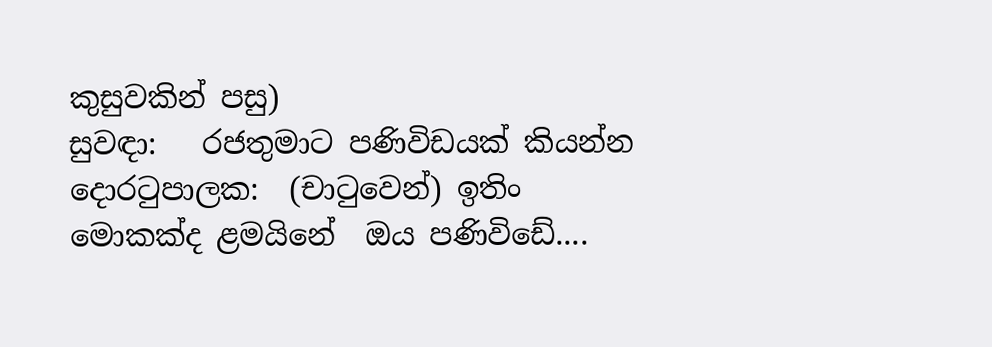කුසුවකින් පසු)
සුවඳා:   රජතුමාට පණිවිඩයක් කියන්න
දොරටුපාලක:  (චාටුවෙන්) ඉතිං මොකක්ද ළමයිනේ  ඔය පණිවිඩේ....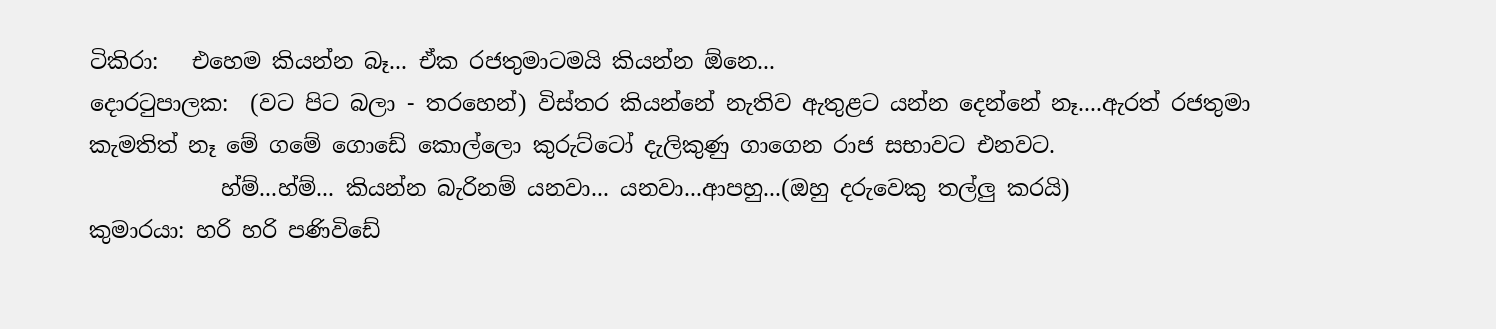ටිකිරා:   එහෙම කියන්න බෑ... ඒක රජතුමාටමයි කියන්න ඕනෙ...
දොරටුපාලක:  (වට පිට බලා - තරහෙන්) විස්තර කියන්නේ නැතිව ඇතුළට යන්න දෙන්නේ නෑ....ඇරත් රජතුමා කැමතිත් නෑ මේ ගමේ ගොඩේ කොල්ලො කුරුට්ටෝ දැලිකුණු ගාගෙන රාජ සභාවට එනවට.
            හ්ම්...හ්ම්... කියන්න බැරිනම් යනවා... යනවා...ආපහු...(ඔහු දරුවෙකු තල්ලු කරයි)
කුමාරයා: හරි හරි පණිවිඩේ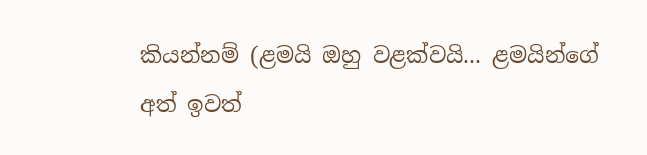කියන්නම් (ළමයි ඔහු වළක්වයි... ළමයින්ගේ අත් ඉවත්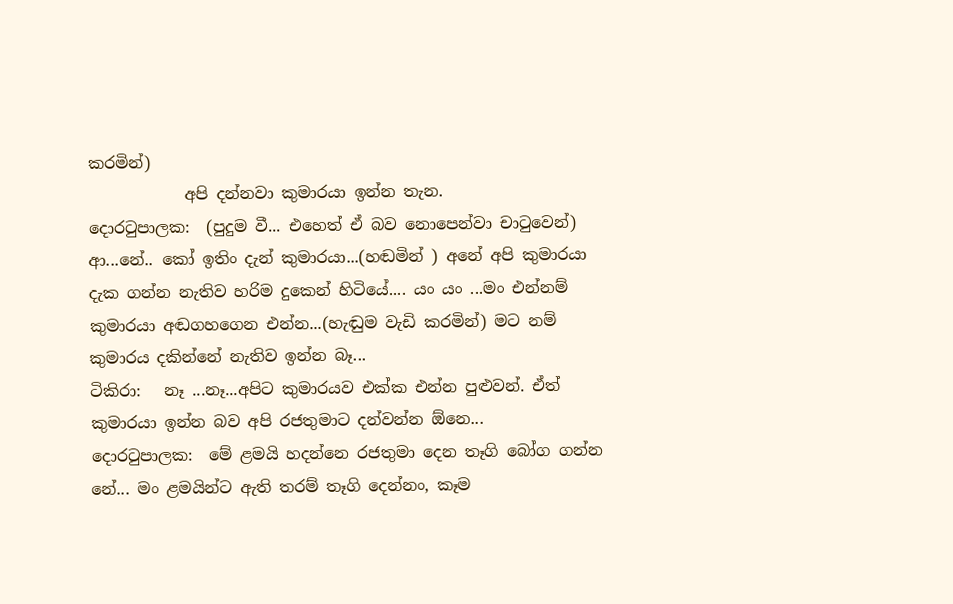කරමින්)
            අපි දන්නවා කුමාරයා ඉන්න තැන.
දොරටුපාලක:  (පුදුම වී... එහෙත් ඒ බව නොපෙන්වා චාටුවෙන්) ආ...නේ.. කෝ ඉතිං දැන් කුමාරයා...(හඬමින් ) අනේ අපි කුමාරයා දැක ගන්න නැතිව හරිම දුකෙන් හිටියේ.... යං යං ...මං එන්නම් කුමාරයා අඬගහගෙන එන්න...(හැඬුම වැඩි කරමින්) මට නම් කුමාරය දකින්නේ නැතිව ඉන්න බෑ...
ටිකිරා:   නෑ ...නෑ...අපිට කුමාරයව එක්ක එන්න පුළුවන්. ඒත් කුමාරයා ඉන්න බව අපි රජතුමාට දන්වන්න ඕනෙ...
දොරටුපාලක:  මේ ළමයි හදන්නෙ රජතුමා දෙන තෑගි බෝග ගන්න නේ... මං ළමයින්ට ඇති තරම් තෑගි දෙන්නං, කෑම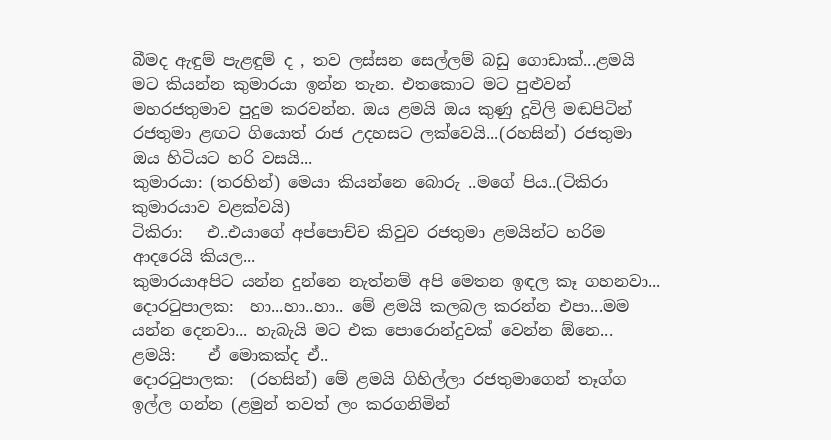බීමද ඇඳුම් පැළඳුම් ද , තව ලස්සන සෙල්ලම් බඩු ගොඩාක්...ළමයි මට කියන්න කුමාරයා ඉන්න තැන. එතකොට මට පුළුවන් මහරජතුමාව පුදුම කරවන්න. ඔය ළමයි ඔය කුණු දූවිලි මඬපිටින් රජතුමා ළඟට ගියොත් රාජ උදහසට ලක්වෙයි...(රහසින්) රජතුමා ඔය හිටියට හරි වසයි...
කුමාරයා: (තරහින්) මෙයා කියන්නෙ බොරු ..මගේ පිය..(ටිකිරා කුමාරයාව වළක්වයි)
ටිකිරා:   එ..එයාගේ අප්පොච්ච කිවුව රජතුමා ළමයින්ට හරිම ආදරෙයි කියල...
කුමාරයාඅපිට යන්න දුන්නෙ නැත්නම් අපි මෙතන ඉඳල කෑ ගහනවා...
දොරටුපාලක:  හා...හා..හා.. මේ ළමයි කලබල කරන්න එපා...මම යන්න දෙනවා... හැබැයි මට එක පොරොන්දුවක් වෙන්න ඕනෙ...
ළමයි:    ඒ මොකක්ද ඒ..
දොරටුපාලක:  (රහසින්) මේ ළමයි ගිහිල්ලා රජතුමාගෙන් තෑග්ග ඉල්ල ගන්න (ළමුන් තවත් ලං කරගනිමින්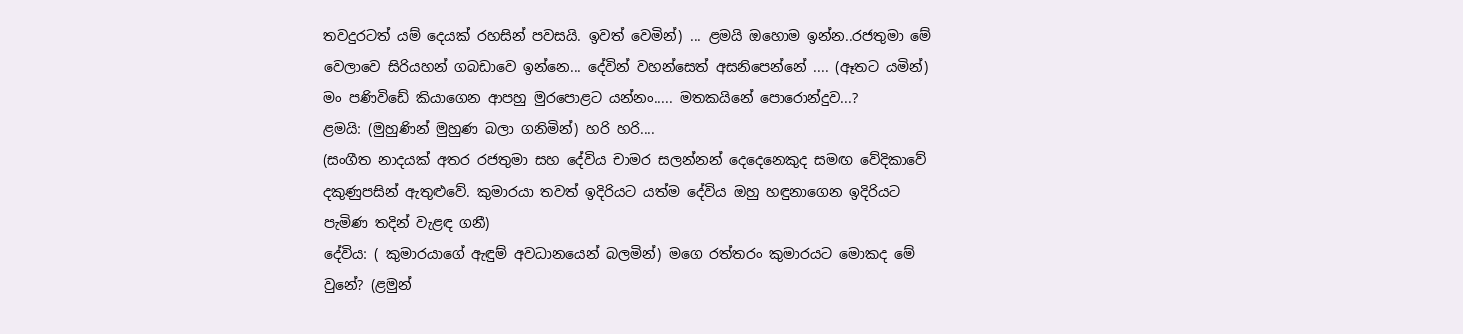තවදුරටත් යම් දෙයක් රහසින් පවසයි. ඉවත් වෙමින්) ... ළමයි ඔහොම ඉන්න..රජතුමා මේ වෙලාවෙ සිරියහන් ගබඩාවෙ ඉන්නෙ... දේවින් වහන්සෙත් අසනිපෙන්නේ .... (ඈතට යමින්) මං පණිවිඩේ කියාගෙන ආපහු මුරපොළට යන්නං..... මතකයිනේ පොරොන්දුව...?
ළමයි: (මුහුණින් මුහුණ බලා ගනිමින්) හරි හරි....
(සංගීත නාදයක් අතර රජතුමා සහ දේවිය චාමර සලන්නන් දෙදෙනෙකුද සමඟ වේදිකාවේ දකුණුපසින් ඇතුළුවේ. කුමාරයා තවත් ඉදිරියට යත්ම දේවිය ඔහු හඳුනාගෙන ඉදිරියට පැමිණ තදින් වැළඳ ගනී)
දේවිය: ( කුමාරයාගේ ඇඳුම් අවධානයෙන් බලමින්) මගෙ රත්තරං කුමාරයට මොකද මේ වුනේ? (ළමුන්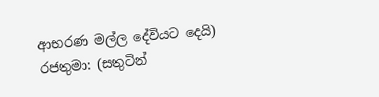ආභරණ මල්ල දේවියට දෙයි)
රජතුමා: (සතුටින්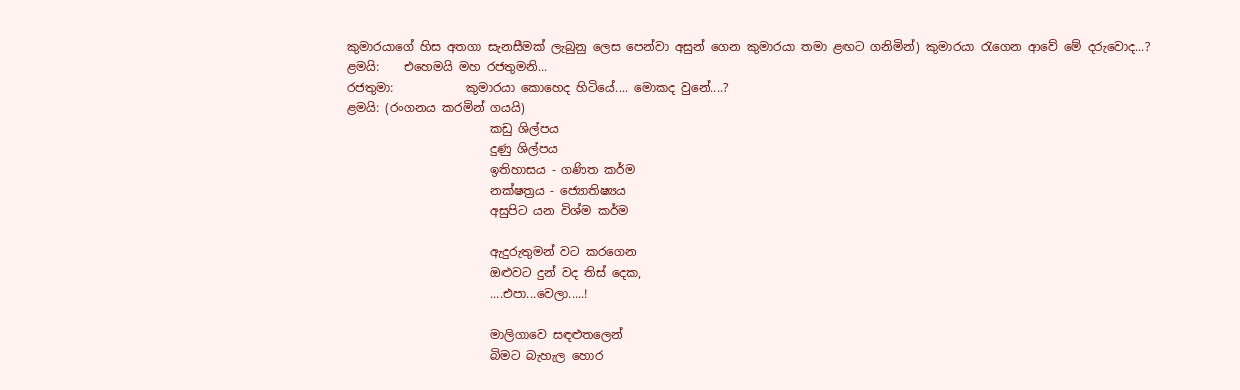කුමාරයාගේ හිස අතගා සැනසීමක් ලැබුනු ලෙස පෙන්වා අසුන් ගෙන කුමාරයා තමා ළඟට ගනිමින්) කුමාරයා රැගෙන ආවේ මේ දරුවොද...?
ළමයි:    එහෙමයි මහ රජතුමනි...
රජතුමා:            කුමාරයා කොහෙද හිටියේ.... මොකද වුනේ....?
ළමයි: (රංගනය කරමින් ගයයි)
                        කඩු ශිල්පය
                        දුණු ශිල්පය
                        ඉතිහාසය - ගණිත කර්ම
                        නක්ෂත්‍රය - ජ්‍යොතිෂ්‍යය
                        අසුපිට යන විශ්ම කර්ම

                        ඇදුරුතුමන් වට කරගෙන
                        ඔළුවට දුන් වද තිස් දෙක,
                        ....එපා...වෙලා.....!

                        මාලිගාවෙ සඳළුතලෙන්
                        බිමට බැහැල හොර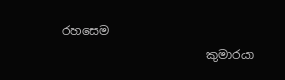රහසෙම
                        කුමාරයා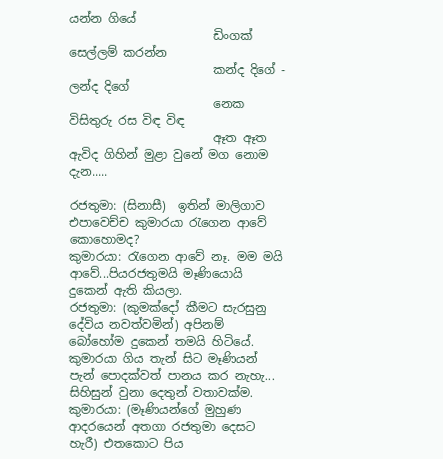යන්න ගියේ
                        ඩිංගක් සෙල්ලම් කරන්න
                        කන්ද දිගේ - ලන්ද දිගේ
                        නෙක විසිතුරු රස විඳ විඳ
                        ඈත ඈත ඇවිද ගිහින් මුළා වුනේ මග නොම දැන.....

රජතුමා: (සිනාසී)  ඉතින් මාලිගාව එපාවෙච්ච කුමාරයා රැගෙන ආවේ කොහොමද?
කුමාරයා: රැගෙන ආවේ නෑ. මම මයි ආවේ...පියරජතුමයි මෑණියොයි දුකෙන් ඇති කියලා.
රජතුමා: (කුමක්දෝ කීමට සැරසුනු දේවිය නවත්වමින්) අපිනම් බෝහෝම දුකෙන් තමයි හිටියේ. කුමාරයා ගිය තැන් සිට මෑණියන් පැන් පොදක්වත් පානය කර නැහැ... සිහිසුන් වුනා දෙතුන් වතාවක්ම.
කුමාරයා: (මෑණියන්ගේ මුහුණ ආදරයෙන් අතගා රජතුමා දෙසට හැරී) එතකොට පිය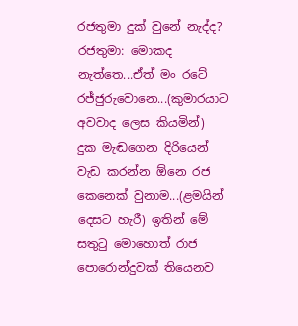රජතුමා දුක් වුනේ නැද්ද?
රජතුමා: මොකද නැත්තෙ...ඒත් මං රටේ රජ්ජුරුවොනෙ...(කුමාරයාට අවවාද ලෙස කියමින්) දුක මැඬගෙන දිරියෙන් වැඩ කරන්න ඕනෙ රජ කෙනෙක් වුනාම...(ළමයින් දෙසට හැරී) ඉතින් මේ සතුටු මොහොත් රාජ පොරොන්දුවක් තියෙනව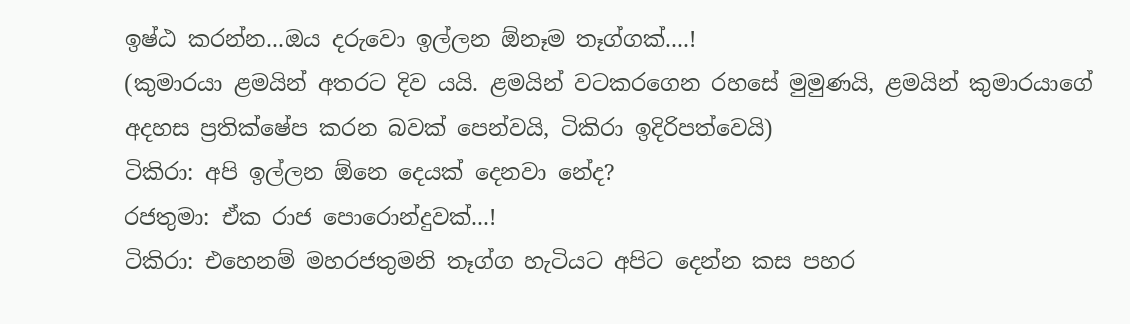ඉෂ්ඨ කරන්න...ඔය දරුවො ඉල්ලන ඕනෑම තෑග්ගක්....!
(කුමාරයා ළමයින් අතරට දිව යයි. ළමයින් වටකරගෙන රහසේ මුමුණයි, ළමයින් කුමාරයාගේ අදහස ප්‍රතික්ෂේප කරන බවක් පෙන්වයි, ටිකිරා ඉදිරිපත්වෙයි)
ටිකිරා: අපි ඉල්ලන ඕනෙ දෙයක් දෙනවා නේද?
රජතුමා: ඒක රාජ පොරොන්දුවක්...!
ටිකිරා: එහෙනම් මහරජතුමනි තෑග්ග හැටියට අපිට දෙන්න කස පහර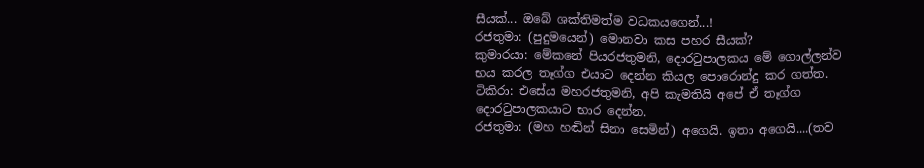සීයක්... ඔබේ ශක්තිමත්ම වධකයගෙන්...!
රජතුමා: (පුදුමයෙන්) මොනවා කස පහර සීයක්?
කුමාරයා: මේකනේ පියරජතුමනි, දොරටුපාලකය මේ ගොල්ලන්ව භය කරල තෑග්ග එයාට දෙන්න කියල පොරොන්දු කර ගත්ත.
ටිකිරා: එසේය මහරජතුමනි, අපි කැමතියි අපේ ඒ තෑග්ග දොරටුපාලකයාට භාර දෙන්න.
රජතුමා: (මහ හඬින් සිනා සෙමින්) අගෙයි. ඉතා අගෙයි....(තව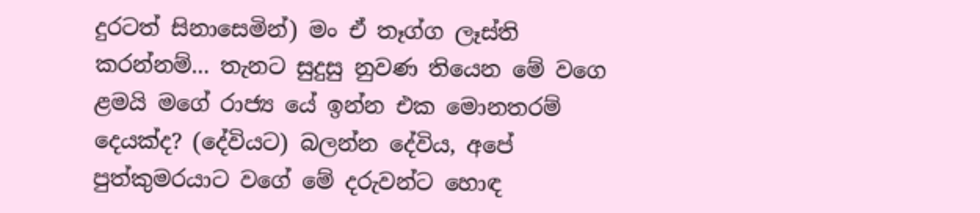දුරටත් සිනාසෙමින්) මං ඒ තෑග්ග ලෑස්ති කරන්නම්... තැනට සුදුසු නුවණ තියෙන මේ වගෙ ළමයි මගේ රාජ්‍ය යේ ඉන්න එක මොනතරම් දෙයක්ද? (දේවියට) බලන්න දේවිය, අපේ පුත්කුමරයාට වගේ මේ දරුවන්ට හොඳ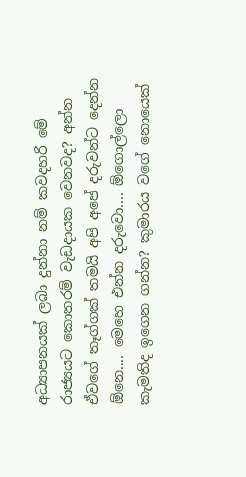අධ්‍යාපනයක් ලබා දුන්නා නම් කවදහරි මේ රාජ්‍යයට කොතරම් වැඩදායක වෙනවද? අන්න ඒවගේ තෑග්ගක් තමයි අපි අපේ දරුවන්ට දෙන්න ඕනෙ.... මෙහෙ එන්න දරුවො.... ඕගොල්ලො කැමතිද ඉගෙන ගන්න? කුමාරය වගේ නොයෙක්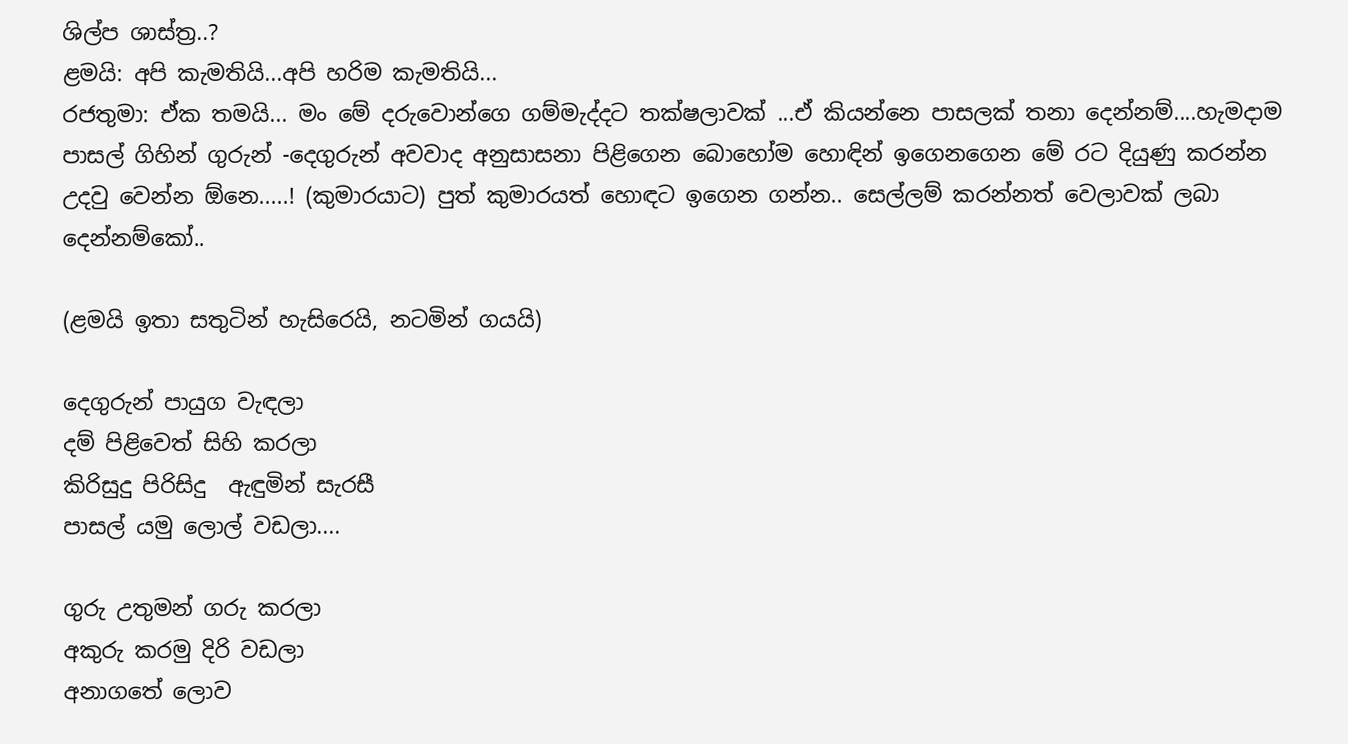ශිල්ප ශාස්ත්‍ර..?
ළමයි: අපි කැමතියි...අපි හරිම කැමතියි...
රජතුමා: ඒක තමයි... මං මේ දරුවොන්ගෙ ගම්මැද්දට තක්ෂලාවක් ...ඒ කියන්නෙ පාසලක් තනා ‍දෙන්නම්....හැමදාම පාසල් ගිහින් ගුරුන් -දෙගුරුන් අවවාද අනුසාසනා පිළිගෙන බොහෝම හොඳින් ඉගෙනගෙන මේ රට දියුණු කරන්න උදවු වෙන්න ඕනෙ.....! (කුමාරයාට) පුත් කුමාරයත් හොඳට ඉගෙන ගන්න.. සෙල්ලම් කරන්නත් වෙලාවක් ලබා දෙන්නම්කෝ..

(ළමයි ඉතා සතුටින් හැසිරෙයි, නටමින් ගයයි)

දෙගුරුන් පායුග වැඳලා
දම් පිළිවෙත් සිහි කරලා
කිරිසුදු පිරිසිදු  ඇඳුමින් සැරසී
පාසල් යමු ලොල් වඩලා....

ගුරු උතුමන් ගරු කරලා
අකුරු කරමු දිරි වඩලා
අනාගතේ ලොව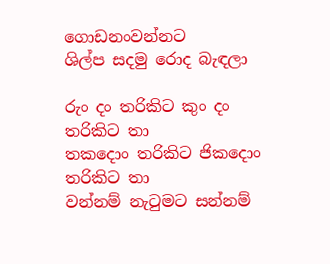ගොඩනංවන්නට
ශිල්ප සදමු රොද බැඳලා

රුං දං තරිකිට කුං දං තරිකිට තා
තකදොං තරිකිට ජිකදොං තරිකිට තා
වන්නම් නැටුමට සන්නම්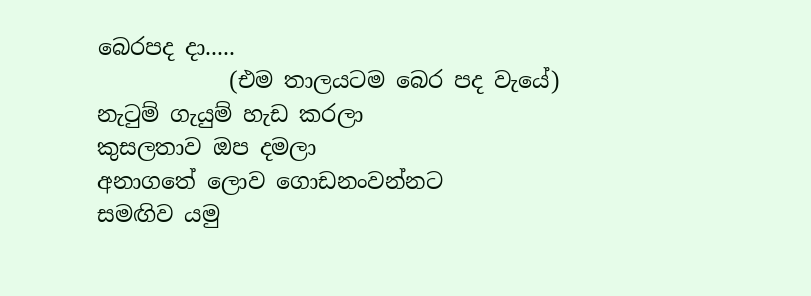බෙරපද දා.....
            (එම තාලයටම බෙර පද වැයේ)
නැටුම් ගැයුම් හැඩ කරලා
කුසලතාව ඔප දමලා
අනාගතේ ලොව ගොඩනංවන්නට
සමඟිව යමු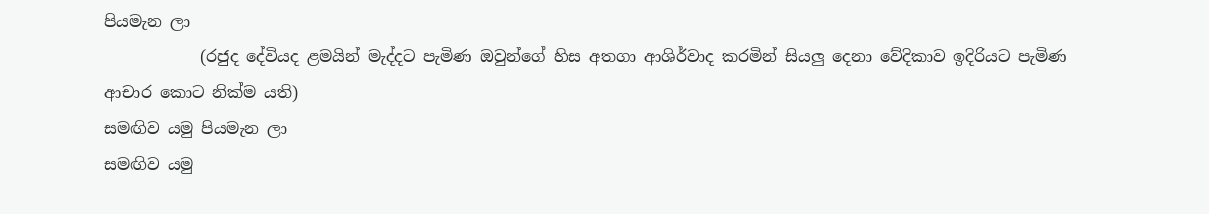පියමැන ලා
            (රජුද දේවියද ළමයින් මැද්දට පැමිණ ඔවුන්ගේ හිස අතගා ආශිර්වාද කරමින් සියලු දෙනා වේදිකාව ඉදිරියට පැමිණ ආචාර කොට නික්ම යති)
සමඟිව යමු පියමැන ලා
සමඟිව යමු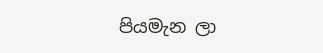පියමැන ලා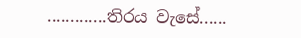.............තිරය වැසේ......